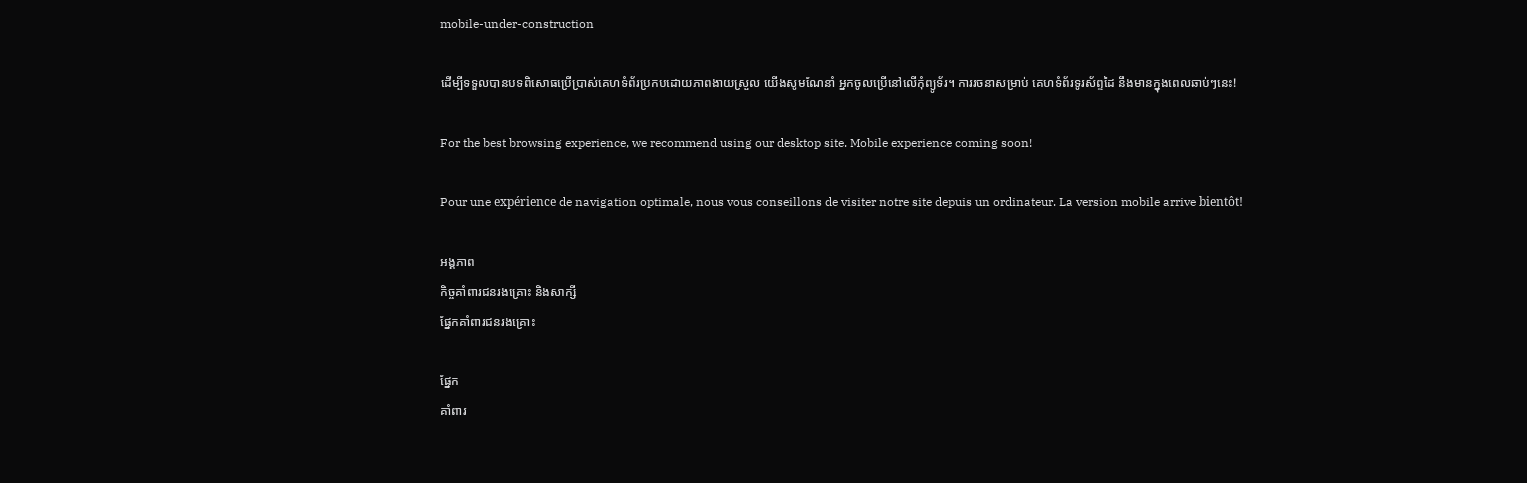mobile-under-construction

ដើម្បីទទួលបានបទពិសោធប្រើប្រាស់គេហទំព័រប្រកបដោយភាពងាយស្រួល យើងសូមណែនាំ អ្នកចូលប្រើនៅលើកុំព្យូទ័រ។ ការរចនាសម្រាប់ គេហទំព័រទូរស័ព្ទដៃ នឹងមានក្នុងពេលឆាប់ៗនេះ!

For the best browsing experience, we recommend using our desktop site. Mobile experience coming soon!

Pour une expérience de navigation optimale, nous vous conseillons de visiter notre site depuis un ordinateur. La version mobile arrive bientôt!

អង្គភាព
កិច្ចគាំពារជនរងគ្រោះ និងសាក្សី
ផ្នែកគាំពារជនរងគ្រោះ

ផ្នែក
គាំពារ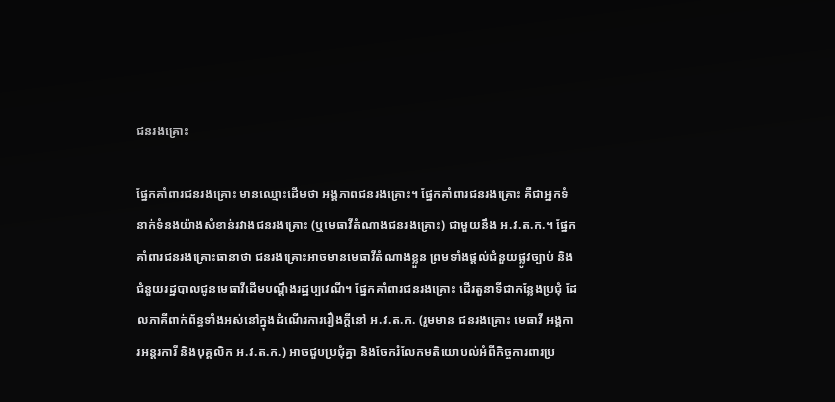ជនរងគ្រោះ

ផ្នែកគាំពារជនរងគ្រោះ មានឈ្មោះដើមថា អង្គភាពជនរងគ្រោះ។ ផ្នែកគាំពារជនរងគ្រោះ គឺជាអ្នកទំនាក់ទំនងយ៉ាងសំខាន់រវាងជនរងគ្រោះ (ឬមេធាវីតំណាងជនរងគ្រោះ) ជាមួយនឹង អ.វ.ត.ក.។ ផ្នែកគាំពារជនរងគ្រោះធានាថា ជនរងគ្រោះអាចមានមេធាវីតំណាងខ្លួន ព្រមទាំងផ្តល់ជំនួយផ្លូវច្បាប់ និងជំនួយរដ្ឋបាលជូនមេធាវីដើមបណ្តឹងរដ្ឋប្បវេណី។ ផ្នែកគាំពារជនរងគ្រោះ ដើរតួនាទីជាកន្លែងប្រជុំ ដែលភាគីពាក់ព័ន្ធទាំងអស់នៅក្នុងដំណើរការរឿងក្តីនៅ អ.វ.ត.ក. (រួមមាន ជនរងគ្រោះ មេធាវី អង្គការអន្តរការី និងបុគ្គលិក អ.វ.ត.ក.) អាចជួបប្រជុំគ្នា និងចែករំលែកមតិយោបល់អំពីកិច្ចការពារប្រ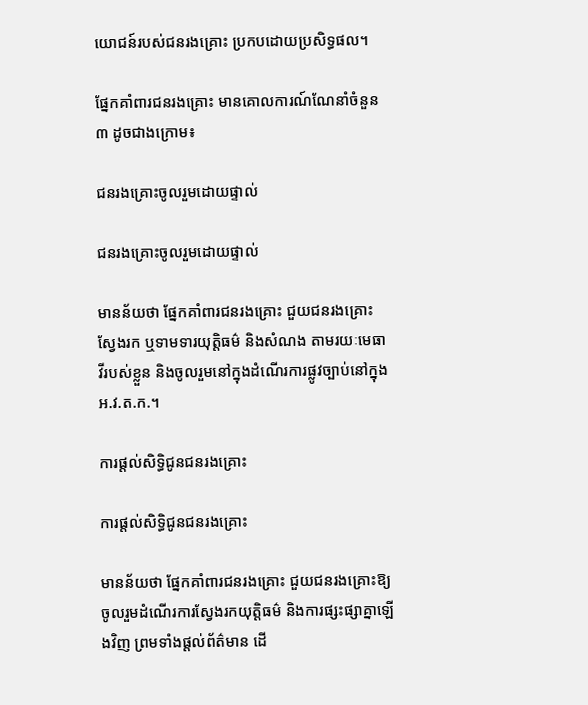យោជន៍របស់ជនរងគ្រោះ ប្រកបដោយប្រសិទ្ធផល។

ផ្នែកគាំពារជនរងគ្រោះ មានគោលការណ៍ណែនាំចំនួន ៣ ដូចជាងក្រោម៖

ជនរងគ្រោះចូលរួមដោយផ្ទាល់

ជនរងគ្រោះចូលរួមដោយផ្ទាល់

មានន័យថា ផ្នែកគាំពារជនរងគ្រោះ ជួយជនរងគ្រោះស្វែងរក ឬទាមទារយុត្តិធម៌ និងសំណង តាមរយៈមេធាវីរបស់ខ្លួន និងចូលរួមនៅក្នុងដំណើរការផ្លូវច្បាប់នៅក្នុងអ.វ.ត.ក.។

ការផ្តល់សិទ្ធិជូនជនរងគ្រោះ

ការផ្តល់សិទ្ធិជូនជនរងគ្រោះ

មានន័យថា ផ្នែកគាំពារជនរងគ្រោះ ជួយជនរងគ្រោះឱ្យចូលរួមដំណើរការស្វែងរកយុត្តិធម៌ និងការផ្សះផ្សាគ្នាឡើងវិញ ព្រមទាំងផ្តល់ព័ត៌មាន ដើ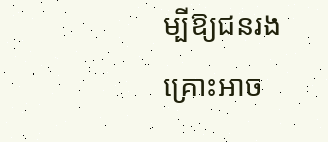ម្បីឱ្យជនរងគ្រោះអាច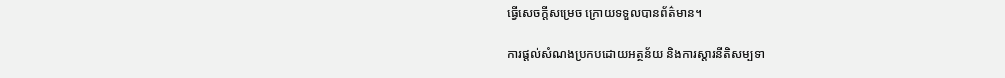ធ្វើសេចក្តីសម្រេច ក្រោយទទួលបានព័ត៌មាន។

ការផ្តល់សំណងប្រកបដោយអត្ថន័យ និងការស្តារនីតិសម្បទា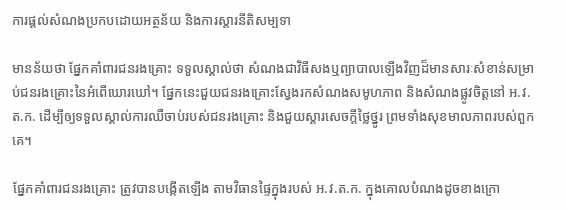ការផ្តល់សំណងប្រកបដោយអត្ថន័យ និងការស្តារនីតិសម្បទា

មានន័យថា ផ្នែកគាំពារជនរងគ្រោះ ទទួលស្គាល់ថា សំណងជាវិធីសងឬព្យាបាលឡើងវិញដ៏មានសារៈសំខាន់សម្រាប់ជនរងគ្រោះនៃអំពើឃោរឃៅ។ ផ្នែកនេះជួយជនរងគ្រោះស្វែងរកសំណងសមូហភាព និងសំណងផ្លូវចិត្តនៅ អ.វ.ត.ក. ដើម្បីឲ្យទទួលស្គាល់ការឈឺចាប់របស់ជនរងគ្រោះ និងជួយស្តារសេចក្តីថ្លៃថ្នូរ ព្រមទាំងសុខមាលភាពរបស់ពួកគេ។

ផ្នែកគាំពារជនរងគ្រោះ ត្រូវបានបង្កើតឡើង តាមវិធានផ្ទៃក្នុងរបស់ អ.វ.ត.ក. ក្នុងគោលបំណងដូចខាងក្រោ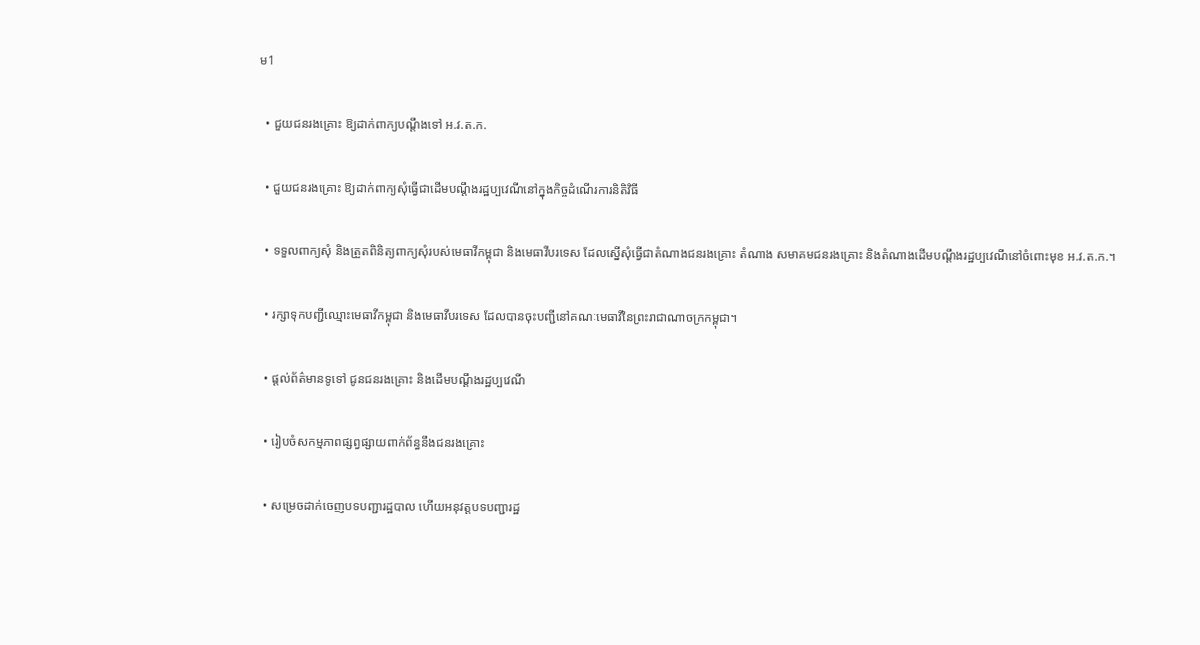ម1

  • ជួយជនរងគ្រោះ ឱ្យដាក់ពាក្យបណ្តឹងទៅ អ.វ.ត.ក.

  • ជួយជនរងគ្រោះ ឱ្យដាក់ពាក្យសុំធ្វើជាដើមបណ្តឹងរដ្ឋប្បវេណីនៅក្នុងកិច្ចដំណើរការនិតិវិធី

  • ទទួលពាក្យសុំ និងត្រួតពិនិត្យពាក្យសុំរបស់មេធាវីកម្ពុជា និងមេធាវីបរទេស ដែលស្នើសុំធ្វើជាតំណាងជនរងគ្រោះ តំណាង សមាគមជនរងគ្រោះ និងតំណាងដើមបណ្តឹងរដ្ឋប្បវេណីនៅចំពោះមុខ អ.វ.ត.ក.។

  • រក្សាទុកបញ្ជីឈ្មោះមេធាវីកម្ពុជា និងមេធាវីបរទេស ដែលបានចុះបញ្ជីនៅគណៈមេធាវីនៃព្រះរាជាណាចក្រកម្ពុជា។

  • ផ្តល់ព័ត៌មានទូទៅ ជូនជនរងគ្រោះ និងដើមបណ្តឹងរដ្ឋប្បវេណី

  • រៀបចំសកម្មភាពផ្សព្វផ្សាយពាក់ព័ន្ធនឹងជនរងគ្រោះ

  • សម្រេចដាក់ចេញបទបញ្ជារដ្ឋបាល ហើយអនុវត្តបទបញ្ជារដ្ឋ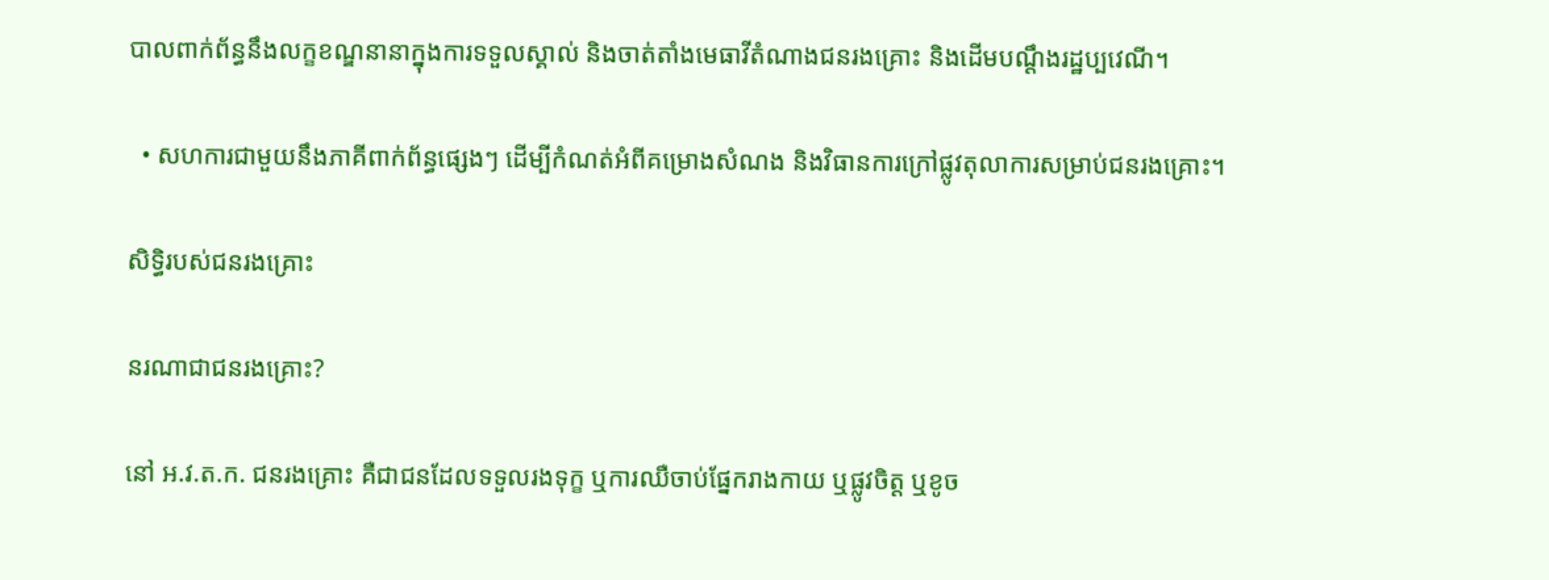បាលពាក់ព័ន្ធនឹងលក្ខខណ្ឌនានាក្នុងការទទួលស្គាល់ និងចាត់តាំងមេធាវីតំណាងជនរងគ្រោះ និងដើមបណ្តឹងរដ្ឋប្បវេណី។

  • សហការជាមួយនឹងភាគីពាក់ព័ន្ធផ្សេងៗ ដើម្បីកំណត់អំពីគម្រោងសំណង និងវិធានការក្រៅផ្លូវតុលាការសម្រាប់ជនរងគ្រោះ។

សិទ្ធិរបស់ជនរងគ្រោះ

នរណាជាជនរងគ្រោះ?

នៅ អ.វ.ត.ក. ជនរងគ្រោះ គឺជាជនដែលទទួលរងទុក្ខ ឬការឈឺចាប់ផ្នែករាងកាយ ឬផ្លូវចិត្ត ឬខូច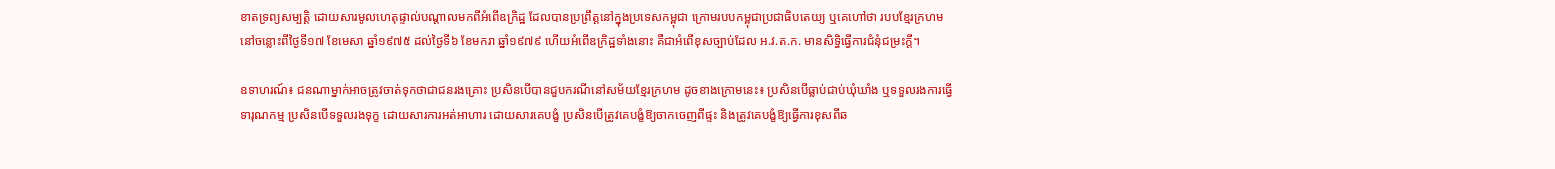ខាតទ្រព្យសម្បត្តិ ដោយសារមូលហេតុផ្ទាល់បណ្តាលមកពីអំពើឧក្រិដ្ឋ ដែលបានប្រព្រឹត្តនៅក្នុងប្រទេសកម្ពុជា ក្រោមរបបកម្ពុជាប្រជាធិបតេយ្យ ឬគេហៅថា របបខ្មែរក្រហម នៅចន្លោះពីថ្ងៃទី១៧ ខែមេសា ឆ្នាំ១៩៧៥ ដល់ថ្ងៃទី៦ ខែមករា ឆ្នាំ១៩៧៩ ហើយអំពើឧក្រិដ្ឋទាំងនោះ គឺជាអំពើខុសច្បាប់ដែល អ.វ.ត.ក. មានសិទ្ធិធ្វើការជំនុំជម្រះក្តី។

ឧទាហរណ៍៖ ជនណាម្នាក់អាចត្រូវចាត់ទុកថាជាជនរងគ្រោះ ប្រសិនបើបានជួបករណីនៅសម័យខ្មែរក្រហម ដូចខាងក្រោមនេះ៖ ប្រសិនបើធ្លាប់ជាប់ឃុំឃាំង ឬទទួលរងការធ្វើទារុណកម្ម ប្រសិនបើទទួលរងទុក្ខ ដោយសារការអត់អាហារ ដោយសារគេបង្ខំ ប្រសិនបើត្រូវគេបង្ខំឱ្យចាកចេញពីផ្ទះ និងត្រូវគេបង្ខំឱ្យធ្វើការខុសពីឆ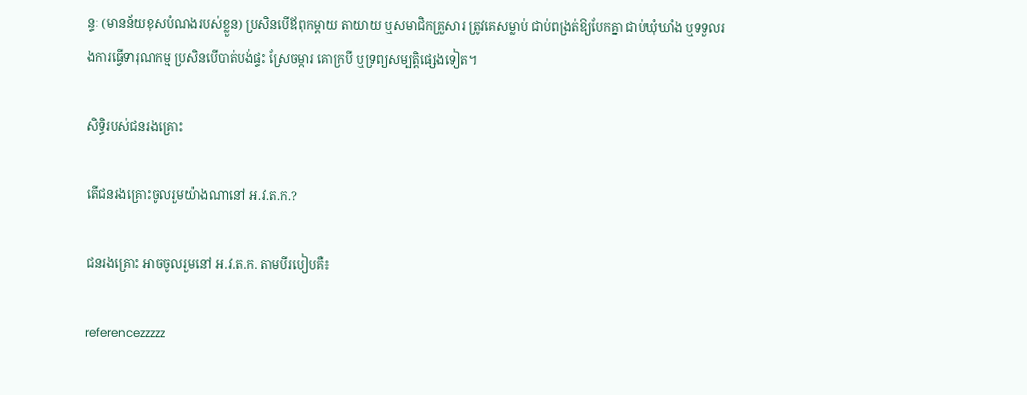ន្ទៈ (មានន័យខុសបំណងរបស់ខ្លួន) ប្រសិនបើឪពុកម្តាយ តាយាយ ឬសមាជិកគ្រួសារ ត្រូវគេសម្លាប់ ជាប់ពង្រត់ឱ្យបែកគ្នា ជាប់ឃុំឃាំង ឬទទួលរងការធ្វើទារុណកម្ម ប្រសិនបើបាត់បង់ផ្ទះ ស្រែចម្ការ គោក្របី ឬទ្រព្យសម្បត្តិផ្សេងទៀត។

សិទ្ធិរបស់ជនរងគ្រោះ

តើជនរងគ្រោះចូលរួមយ៉ាងណានៅ អ.វ.ត.ក.?

ជនរងគ្រោះ អាចចូលរួមនៅ អ.វ.ត.ក. តាមបីរបៀបគឺ៖

referencezzzzz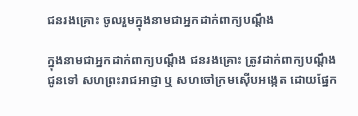ជនរងគ្រោះ ចូលរួមក្នុងនាមជាអ្នកដាក់ពាក្យបណ្តឹង

ក្នុងនាមជាអ្នកដាក់ពាក្យបណ្តឹង ជនរងគ្រោះ ត្រូវដាក់ពាក្យបណ្តឹងជូនទៅ សហព្រះរាជអាជ្ញា ឬ សហចៅក្រមស៊ើបអង្កេត ដោយផ្នែក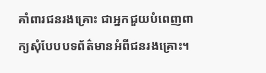គាំពារជនរងគ្រោះ ជាអ្នកជួយបំពេញពាក្យសុំបែបបទព័ត៌មានអំពីជនរងគ្រោះ។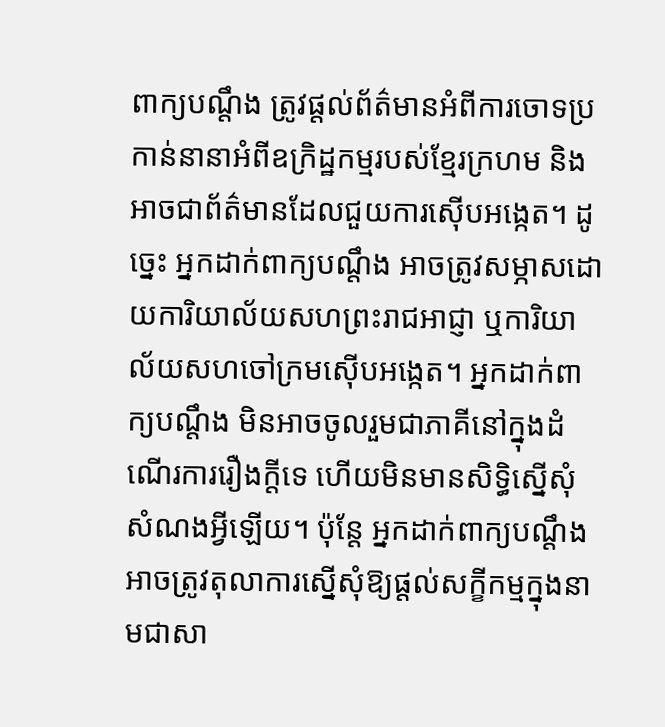ពាក្យបណ្តឹង ត្រូវផ្តល់ព័ត៌មានអំពីការចោទប្រកាន់នានាអំពីឧក្រិដ្ឋកម្មរបស់ខ្មែរក្រហម និងអាចជាព័ត៌មានដែលជួយការស៊ើបអង្កេត។ ដូច្នេះ អ្នកដាក់ពាក្យបណ្តឹង អាចត្រូវសម្ភាសដោយការិយាល័យសហព្រះរាជអាជ្ញា ឬការិយាល័យសហចៅក្រមស៊ើបអង្កេត។ អ្នកដាក់ពាក្យបណ្តឹង មិនអាចចូលរួមជាភាគីនៅក្នុងដំណើរការរឿងក្តីទេ ហើយមិនមានសិទ្ធិស្នើសុំសំណងអ្វីឡើយ។ ប៉ុន្តែ អ្នកដាក់ពាក្យបណ្តឹង អាចត្រូវតុលាការស្នើសុំឱ្យផ្តល់សក្ខីកម្មក្នុងនាមជាសា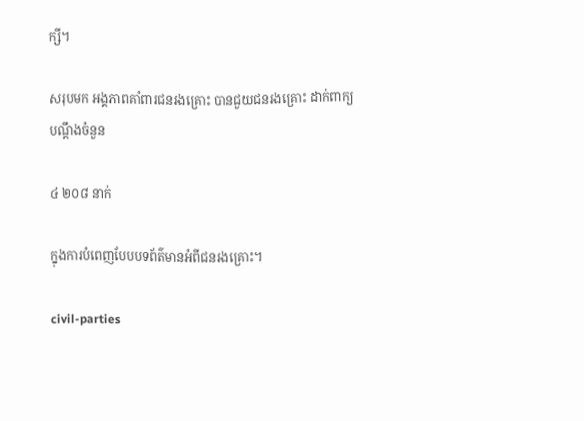ក្សី។

សរុបមក អង្គភាពគាំពារជនរងគ្រោះ បានជួយជនរងគ្រោះ ដាក់ពាក្យបណ្តឹងចំនួន

៤ ២០៨ នាក់

ក្នុងការបំពេញបែបបទព័ត៌មានអំពីជនរងគ្រោះ។

civil-parties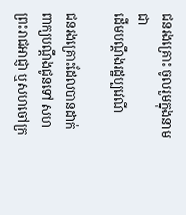ជនរងគ្រោះ ចូលរួមក្នុងនាមជា
ដើមបណ្តឹងរដ្ឋប្បវេណី

ជនរងគ្រោះដែលបានដាក់ពាក្យបណ្តឹងជូនទៅ សហព្រះរាជអាជ្ញា ឬសហចៅក្រ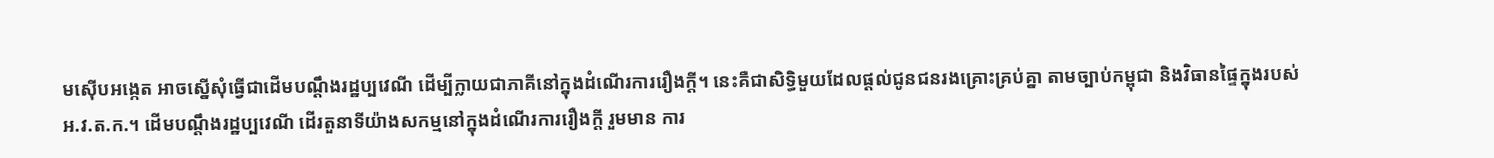មស៊ើបអង្កេត អាចស្នើសុំធ្វើជាដើមបណ្តឹងរដ្ឋប្បវេណី ដើម្បីក្លាយជាភាគីនៅក្នុងដំណើរការរឿងក្តី។ នេះគឺជាសិទ្ធិមួយដែលផ្តល់ជូនជនរងគ្រោះគ្រប់គ្នា តាមច្បាប់កម្ពុជា និងវិធានផ្ទៃក្នុងរបស់ អ.វ.ត.ក.។ ដើមបណ្តឹងរដ្ឋប្បវេណី ដើរតួនាទីយ៉ាងសកម្មនៅក្នុងដំណើរការរឿងក្តី រួមមាន ការ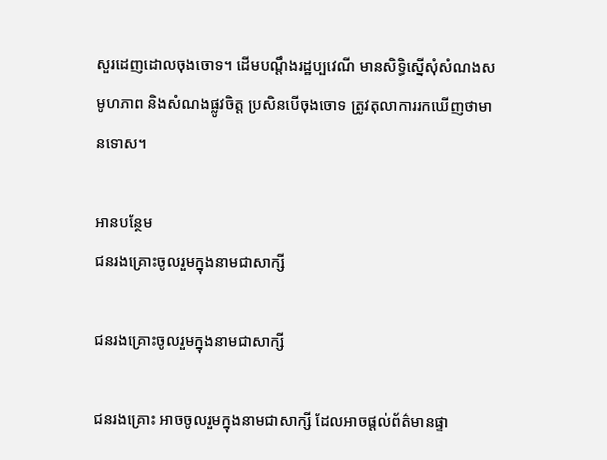សួរដេញដោលចុងចោទ។ ដើមបណ្តឹងរដ្ឋប្បវេណី មានសិទ្ធិស្នើសុំសំណងសមូហភាព និងសំណងផ្លូវចិត្ត ប្រសិនបើចុងចោទ ត្រូវតុលាការរកឃើញថាមានទោស។

អានបន្ថែម
ជនរងគ្រោះចូលរួមក្នុងនាមជាសាក្សី

ជនរងគ្រោះចូលរួមក្នុងនាមជាសាក្សី

ជនរងគ្រោះ អាចចូលរួមក្នុងនាមជាសាក្សី ដែលអាចផ្តល់ព័ត៌មានផ្ទា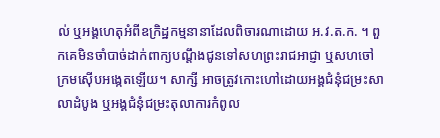ល់ ឬអង្គហេតុអំពីឧក្រិដ្ឋកម្មនានាដែលពិចារណាដោយ អ.វ.ត.ក. ។ ពួកគេមិនចាំបាច់ដាក់ពាក្យបណ្តឹងជូនទៅសហព្រះរាជអាជ្ញា ឬសហចៅក្រមស៊ើបអង្កេតឡើយ។ សាក្សី អាចត្រូវកោះហៅដោយអង្គជំនុំជម្រះសាលាដំបូង ឬអង្គជំនុំជម្រះតុលាការកំពូល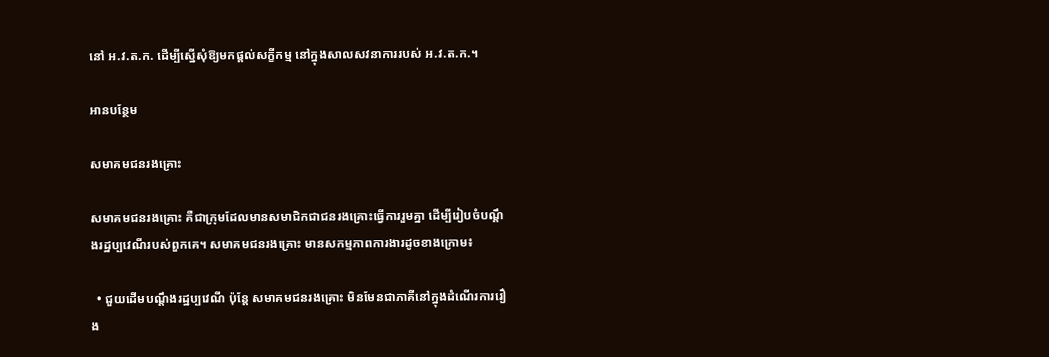នៅ អ.វ.ត.ក. ដើម្បីស្នើសុំឱ្យមកផ្តល់សក្ខីកម្ម នៅក្នុងសាលសវនាការរបស់ អ.វ.ត.ក.។

អានបន្ថែម

សមាគមជនរងគ្រោះ

សមាគមជនរងគ្រោះ គឺជាក្រុមដែលមានសមាជិកជាជនរងគ្រោះធ្វើការរួមគ្នា ដើម្បីរៀបចំបណ្តឹងរដ្ឋប្បវេណីរបស់ពួកគេ។ សមាគមជនរងគ្រោះ មានសកម្មភាពការងារដូចខាងក្រោម៖

  • ជួយដើមបណ្តឹងរដ្ឋប្បវេណី ប៉ុន្តែ សមាគមជនរងគ្រោះ មិនមែនជាភាគីនៅក្នុងដំណើរការរឿង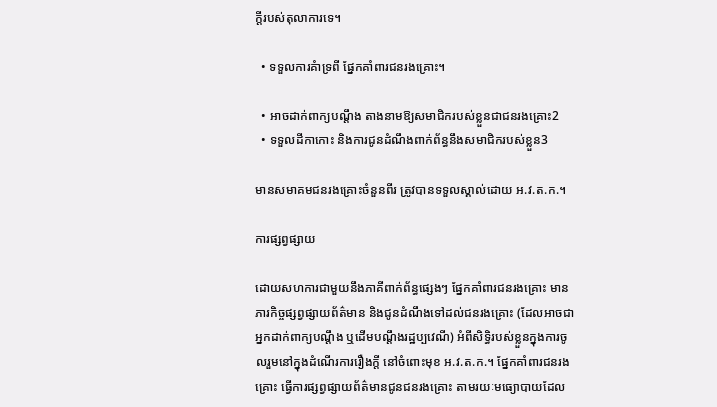ក្តីរបស់តុលាការទេ។

  • ទទួលការគំាទ្រពី ផ្នែកគាំពារជនរងគ្រោះ។

  • អាចដាក់ពាក្យបណ្តឹង តាងនាមឱ្យសមាជិករបស់ខ្លួនជាជនរងគ្រោះ2
  • ទទួលដីកាកោះ និងការជូនដំណឹងពាក់ព័ន្ធនឹងសមាជិករបស់ខ្លួន3

មានសមាគមជនរងគ្រោះចំនួនពីរ ត្រូវបានទទួលស្គាល់ដោយ អ.វ.ត.ក.។

ការផ្សព្វផ្សាយ

ដោយសហការជាមួយនឹងភាគីពាក់ព័ន្ធផ្សេងៗ ផ្នែកគាំពារជនរងគ្រោះ មានភារកិច្ចផ្សព្វផ្សាយព័ត៌មាន និងជូនដំណឹងទៅដល់ជនរងគ្រោះ (ដែលអាចជាអ្នកដាក់ពាក្យបណ្តឹង ឬដើមបណ្តឹងរដ្ឋប្បវេណី) អំពីសិទ្ធិរបស់ខ្លួនក្នុងការចូលរួមនៅក្នុងដំណើរការរឿងក្តី នៅចំពោះមុខ អ.វ.ត.ក.។ ផ្នែកគាំពារជនរងគ្រោះ ធ្វើការផ្សព្វផ្សាយព័ត៌មានជូនជនរងគ្រោះ តាមរយៈមធ្យោបាយដែល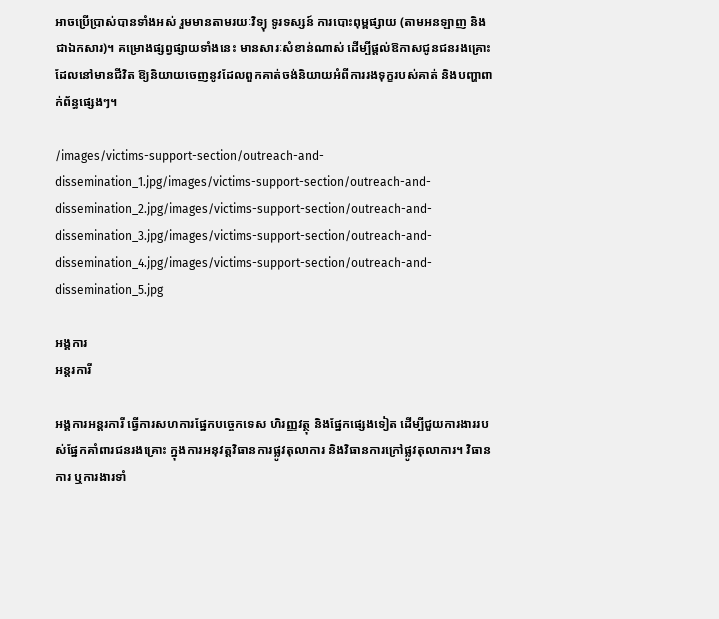អាចប្រើប្រាស់បានទាំងអស់ រួមមានតាមរយៈវិទ្យុ ទូរទស្សន៍ ការបោះពុម្ពផ្សាយ (តាមអនឡាញ និងជាឯកសារ)។ គម្រោងផ្សព្វផ្សាយទាំងនេះ មានសារៈសំខាន់ណាស់ ដើម្បីផ្តល់ឱកាសជូនជនរងគ្រោះដែលនៅមានជីវិត ឱ្យនិយាយចេញនូវដែលពួកគាត់ចង់និយាយអំពីការរងទុក្ខរបស់គាត់ និងបញ្ហាពាក់ព័ន្ធផ្សេងៗ។

/images/victims-support-section/outreach-and-dissemination_1.jpg/images/victims-support-section/outreach-and-dissemination_2.jpg/images/victims-support-section/outreach-and-dissemination_3.jpg/images/victims-support-section/outreach-and-dissemination_4.jpg/images/victims-support-section/outreach-and-dissemination_5.jpg

អង្គការ
អន្តរការី

អង្គការអន្តរការី ធ្វើការសហការផ្នែកបច្ចេកទេស ហិរញ្ញវត្ថុ និងផ្នែកផ្សេងទៀត ដើម្បីជួយការងាររបស់ផ្នែកគាំពារជនរងគ្រោះ ក្នុងការអនុវត្តវិធានការផ្លូវតុលាការ និងវិធានការក្រៅផ្លូវតុលាការ។ វិធានការ ឬការងារទាំ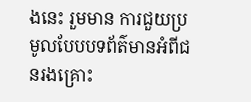ងនេះ រួមមាន ការជួយប្រមូលបែបបទព័ត៌មានអំពីជនរងគ្រោះ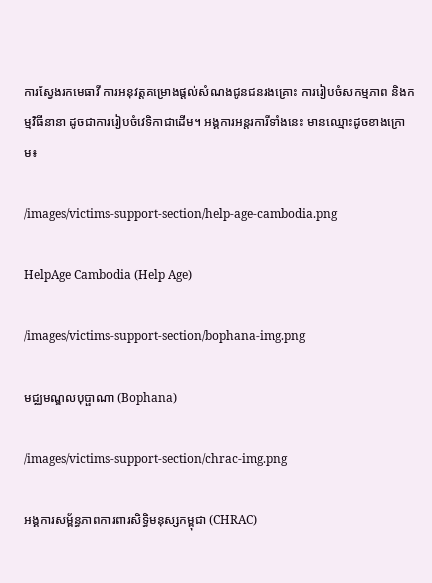ការស្វែងរកមេធាវី ការអនុវត្តគម្រោងផ្តល់សំណងជូនជនរងគ្រោះ ការរៀបចំសកម្មភាព និងកម្មវិធីនានា ដូចជាការរៀបចំវេទិកាជាដើម។ អង្គការអន្តរការីទាំងនេះ មានឈ្មោះដូចខាងក្រោម៖

/images/victims-support-section/help-age-cambodia.png

HelpAge Cambodia (Help Age)

/images/victims-support-section/bophana-img.png

មជ្ឈមណ្ឌលបុប្ផាណា (Bophana)

/images/victims-support-section/chrac-img.png

អង្គការសម្ព័ន្ធភាពការពារសិទ្ធិមនុស្សកម្ពុជា (CHRAC)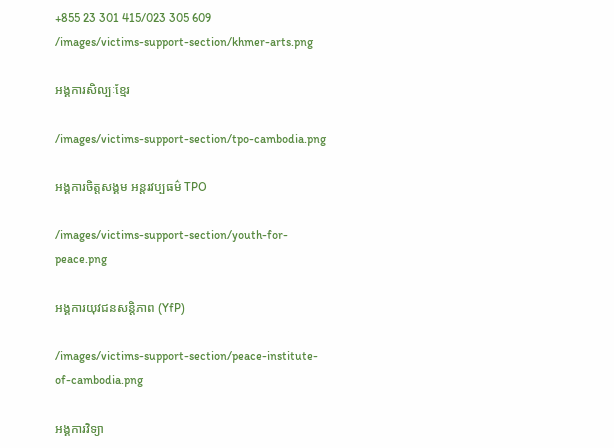+855 23 301 415/023 305 609
/images/victims-support-section/khmer-arts.png

អង្គការសិល្បៈខ្មែរ

/images/victims-support-section/tpo-cambodia.png

អង្គការចិត្តសង្គម អន្តរវប្បធម៌ TPO

/images/victims-support-section/youth-for-peace.png

អង្គការយុវជនសន្តិភាព (YfP)

/images/victims-support-section/peace-institute-of-cambodia.png

អង្គការវិទ្យា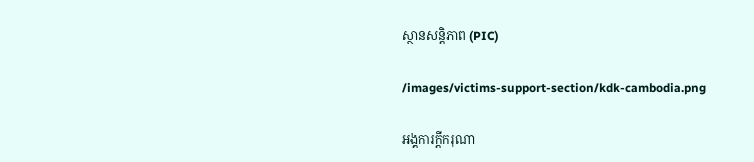ស្ថានសន្តិភាព (PIC)

/images/victims-support-section/kdk-cambodia.png

អង្គការក្តីករុណា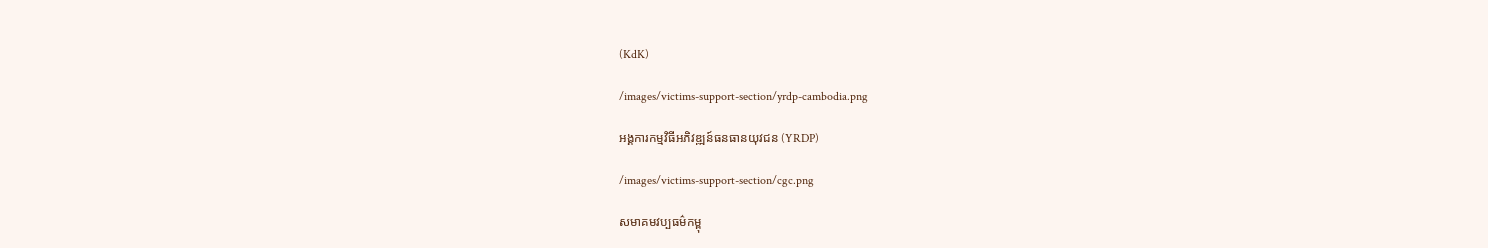(KdK)

/images/victims-support-section/yrdp-cambodia.png

អង្គការកម្មវិធីអភិវឌ្ឍន៍ធនធានយុវជន (YRDP)

/images/victims-support-section/cgc.png

សមាគមវប្បធម៌កម្ពុ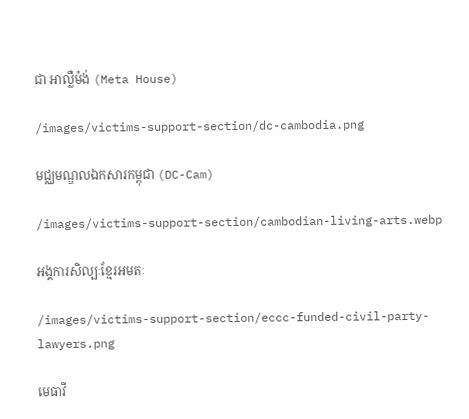ជា អាល្លឺម៉ង់ (Meta House)

/images/victims-support-section/dc-cambodia.png

មជ្ឈមណ្ឌលឯកសារកម្ពុជា (DC-Cam)

/images/victims-support-section/cambodian-living-arts.webp

អង្គការសិល្បៈខ្មែរអមតៈ

/images/victims-support-section/eccc-funded-civil-party-lawyers.png

មេធាវី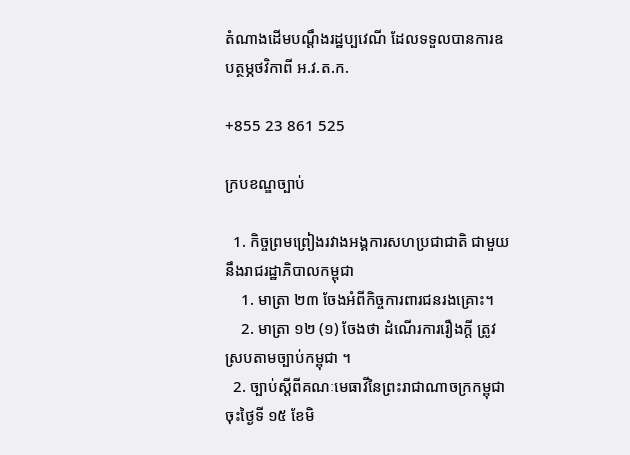តំណាងដើមបណ្តឹងរដ្ឋប្បវេណី ដែលទទួលបានការឧបត្ថម្ភថវិកាពី អ.វ.ត.ក.

+855 23 861 525

ក្របខណ្ឌច្បាប់

  1. កិច្ចព្រមព្រៀងរវាងអង្គការសហប្រជាជាតិ ជាមួយនឹងរាជរដ្ឋាភិបាលកម្ពុជា
    1. មាត្រា ២៣ ចែងអំពីកិច្ចការពារជនរងគ្រោះ។
    2. មាត្រា ១២ (១) ចែងថា ដំណើរការរឿងក្តី ត្រូវស្របតាមច្បាប់កម្ពុជា ។
  2. ច្បាប់ស្តីពីគណៈមេធាវីនៃព្រះរាជាណាចក្រកម្ពុជា ចុះថ្ងៃទី ១៥ ខែមិ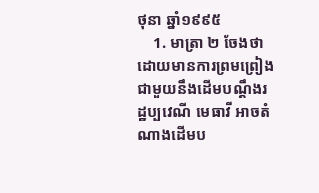ថុនា ឆ្នាំ១៩៩៥
    1. មាត្រា ២ ចែងថា ដោយមានការព្រមព្រៀងជាមួយនឹងដើមបណ្តឹងរដ្ឋប្បវេណី មេធាវី អាចតំណាងដើមប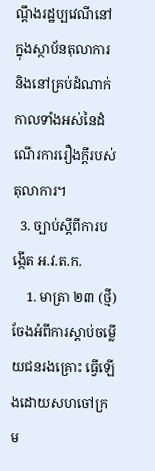ណ្តឹងរដ្ឋប្បវេណីនៅក្នុងស្ថាប័នតុលាការ និងនៅគ្រប់ដំណាក់កាលទាំងអស់នៃដំណើរការរឿងក្តីរបស់តុលាការ។
  3. ច្បាប់ស្តីពីការបង្កើត អ.វ.ត.ក.
    1. មាត្រា ២៣ (ថ្មី) ចែងអំពីការស្តាប់ចម្លើយជនរងគ្រោះ ធ្វើឡើងដោយសហចៅក្រម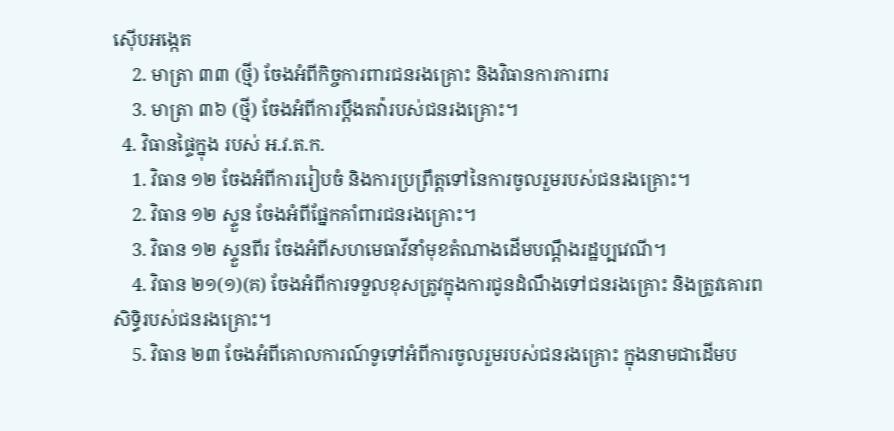ស៊ើបអង្កេត
    2. មាត្រា ៣៣ (ថ្មី) ចែងអំពីកិច្ចការពារជនរងគ្រោះ និងវិធានការការពារ
    3. មាត្រា ៣៦ (ថ្មី) ចែងអំពីការប្តឹងតវ៉ារបស់ជនរងគ្រោះ។
  4. វិធានផ្ទៃក្នុង របស់ អ.វ.ត.ក.
    1. វិធាន ១២ ចែងអំពីការរៀបចំ និងការប្រព្រឹត្តទៅនៃការចូលរួមរបស់ជនរងគ្រោះ។
    2. វិធាន ១២ ស្ទួន ចែងអំពីផ្នែកគាំពារជនរងគ្រោះ។
    3. វិធាន ១២ ស្ទួនពីរ ចែងអំពីសហមេធាវីនាំមុខតំណាងដើមបណ្តឹងរដ្ឋប្បវេណី។
    4. វិធាន ២១(១)(គ) ចែងអំពីការទទួលខុសត្រូវក្នុងការជូនដំណឹងទៅជនរងគ្រោះ និងត្រូវគោរពសិទ្ធិរបស់ជនរងគ្រោះ។
    5. វិធាន ២៣ ចែងអំពីគោលការណ៍ទូទៅអំពីការចូលរួមរបស់ជនរងគ្រោះ ក្នុងនាមជាដើមប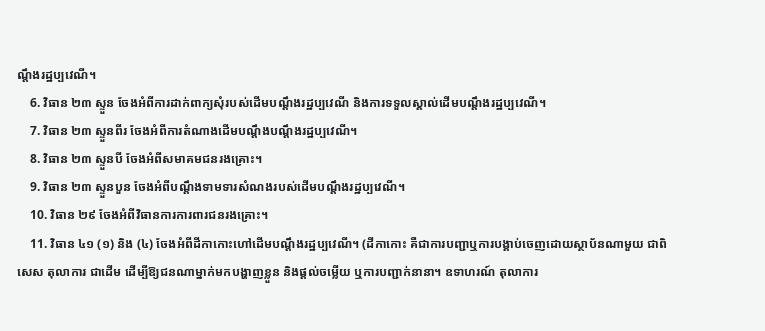ណ្តឹងរដ្ឋប្បវេណី។
    6. វិធាន ២៣ ស្ទួន ចែងអំពីការដាក់ពាក្យសុំរបស់ដើមបណ្តឹងរដ្ឋប្បវេណី និងការទទួលស្គាល់ដើមបណ្តឹងរដ្ឋប្បវេណី។
    7. វិធាន ២៣ ស្ទួនពីរ ចែងអំពីការតំណាងដើមបណ្តឹងបណ្តឹងរដ្ឋប្បវេណី។
    8. វិធាន ២៣ ស្ទួនបី ចែងអំពីសមាគមជនរងគ្រោះ។
    9. វិធាន ២៣ ស្ទួនបួន ចែងអំពីបណ្តឹងទាមទារសំណងរបស់ដើមបណ្តឹងរដ្ឋប្បវេណី។
    10. វិធាន ២៩ ចែងអំពីវិធានការការពារជនរងគ្រោះ។
    11. វិធាន ៤១ (១) និង (៤) ចែងអំពីដីកាកោះហៅដើមបណ្តឹងរដ្ឋប្បវេណី។ (ដីកាកោះ គឺជាការបញ្ជាឬការបង្គាប់ចេញដោយស្ថាប័នណាមួយ ជាពិសេស តុលាការ ជាដើម ដើម្បីឱ្យជនណាម្នាក់មកបង្ហាញខ្លួន និងផ្តល់ចម្លើយ ឬការបញ្ជាក់នានា។ ឧទាហរណ៍ តុលាការ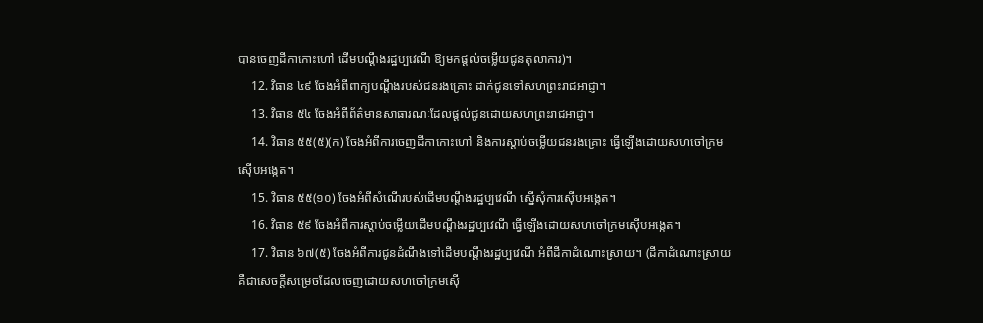បានចេញដីកាកោះហៅ ដើមបណ្តឹងរដ្ឋប្បវេណី ឱ្យមកផ្តល់ចម្លើយជូនតុលាការ)។
    12. វិធាន ៤៩ ចែងអំពីពាក្យបណ្តឹងរបស់ជនរងគ្រោះ ដាក់ជូនទៅសហព្រះរាជអាជ្ញា។
    13. វិធាន ៥៤ ចែងអំពីព័ត៌មានសាធារណៈដែលផ្តល់ជូនដោយសហព្រះរាជអាជ្ញា។
    14. វិធាន ៥៥(៥)(ក) ចែងអំពីការចេញដីកាកោះហៅ និងការស្តាប់ចម្លើយជនរងគ្រោះ ធ្វើឡើងដោយសហចៅក្រមស៊ើបអង្កេត។
    15. វិធាន ៥៥(១០) ចែងអំពីសំណើរបស់ដើមបណ្តឹងរដ្ឋប្បវេណី ស្នើសុំការស៊ើបអង្កេត។
    16. វិធាន ៥៩ ចែងអំពីការស្តាប់ចម្លើយដើមបណ្តឹងរដ្ឋប្បវេណី ធ្វើឡើងដោយសហចៅក្រមស៊ើបអង្កេត។
    17. វិធាន ៦៧(៥) ចែងអំពីការជូនដំណឹងទៅដើមបណ្តឹងរដ្ឋប្បវេណី អំពីដីកាដំណោះស្រាយ។ (ដីកាដំណោះស្រាយ គឺជាសេចក្តីសម្រេចដែលចេញដោយសហចៅក្រមស៊ើ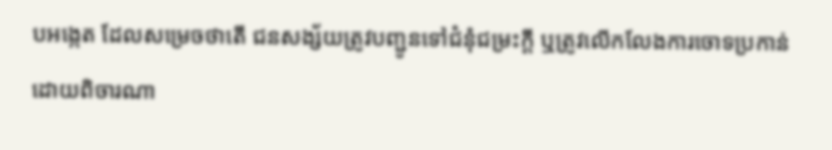បអង្កេត ដែលសម្រេចថាតើ ជនសង្ស័យត្រូវបញ្ជូនទៅជំនុំជម្រះក្តី ឬត្រូវលើកលែងការចោទប្រកាន់ ដោយពិចារណា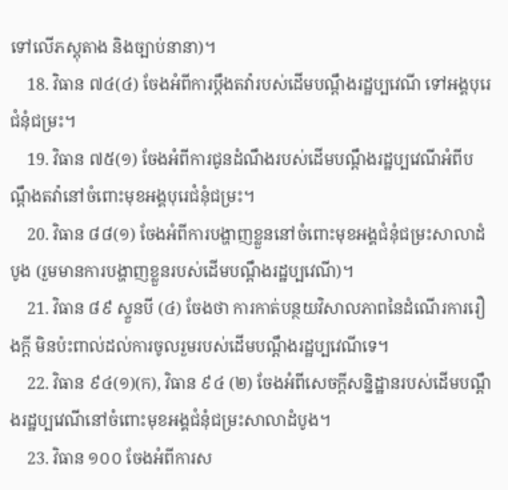ទៅលើភស្តុតាង និងច្បាប់នានា)។
    18. វិធាន ៧៤(៤) ចែងអំពីការប្តឹងតវ៉ារបស់ដើមបណ្តឹងរដ្ឋប្បវេណី ទៅអង្គបុរេជំនុំជម្រះ។
    19. វិធាន ៧៥(១) ចែងអំពីការជូនដំណឹងរបស់ដើមបណ្តឹងរដ្ឋប្បវេណីអំពីបណ្តឹងតវ៉ានៅចំពោះមុខអង្គបុរេជំនុំជម្រះ។
    20. វិធាន ៨៨(១) ចែងអំពីការបង្ហាញខ្លួននៅចំពោះមុខអង្គជំនុំជម្រះសាលាដំបូង (រួមមានការបង្ហាញខ្លួនរបស់ដើមបណ្តឹងរដ្ឋប្បវេណី)។
    21. វិធាន ៨៩ ស្ទួនបី (៤) ចែងថា ការកាត់បន្ថយវិសាលភាពនៃដំណើរការរឿងក្តី មិនប៉ះពាល់ដល់ការចូលរួមរបស់ដើមបណ្តឹងរដ្ឋប្បវេណីទេ។
    22. វិធាន ៩៤(១)(ក), វិធាន ៩៤ (២) ចែងអំពីសេចក្តីសន្និដ្ឋានរបស់ដើមបណ្តឹងរដ្ឋប្បវេណីនៅចំពោះមុខអង្គជំនុំជម្រះសាលាដំបូង។
    23. វិធាន ១០០ ចែងអំពីការស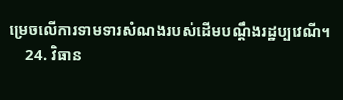ម្រេចលើការទាមទារសំណងរបស់ដើមបណ្តឹងរដ្ឋប្បវេណី។
    24. វិធាន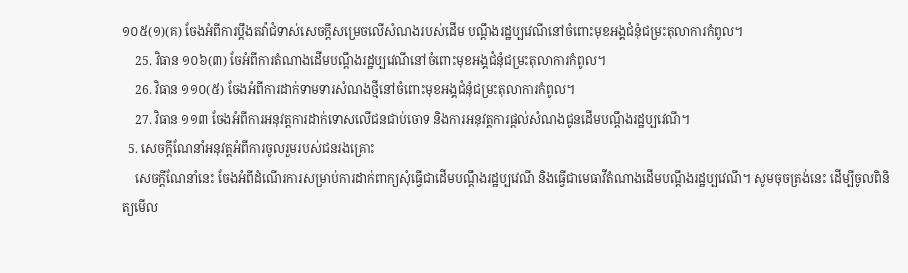១០៥(១)(គ) ចែងអំពីការប្តឹងតវ៉ាជំទាស់សេចក្តីសម្រេចលើសំណងរបស់ដើម បណ្តឹងរដ្ឋប្បវេណីនៅចំពោះមុខអង្គជំនុំជម្រះតុលាការកំពូល។
    25. វិធាន ១០៦(៣) ចែអំពីការតំណាងដើមបណ្តឹងរដ្ឋប្បវេណីនៅចំពោះមុខអង្គជំនុំជម្រះតុលាការកំពូល។
    26. វិធាន ១១០(៥) ចែងអំពីការដាក់ទាមទារសំណងថ្មីនៅចំពោះមុខអង្គជំនុំជម្រះតុលាការកំពូល។
    27. វិធាន ១១៣ ចែងអំពីការអនុវត្តការដាក់ទោសលើជនជាប់ចោទ និងការអនុវត្តការផ្តល់សំណងជូនដើមបណ្តឹងរដ្ឋប្បវេណី។
  5. សេចក្តីណែនាំអនុវត្តអំពីការចូលរួមរបស់ជនរងគ្រោះ
    សេចក្តីណែនាំនេះ ចែងអំពីដំណើរការសម្រាប់ការដាក់ពាក្យសុំធ្វើជាដើមបណ្តឹងរដ្ឋប្បវេណី និងធ្វើជាមេធាវីតំណាងដើមបណ្តឹងរដ្ឋប្បវេណី។ សូមចុចត្រង់នេះ ដើម្បីចូលពិនិត្យមើល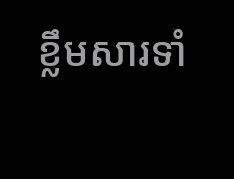ខ្លឹមសារទាំ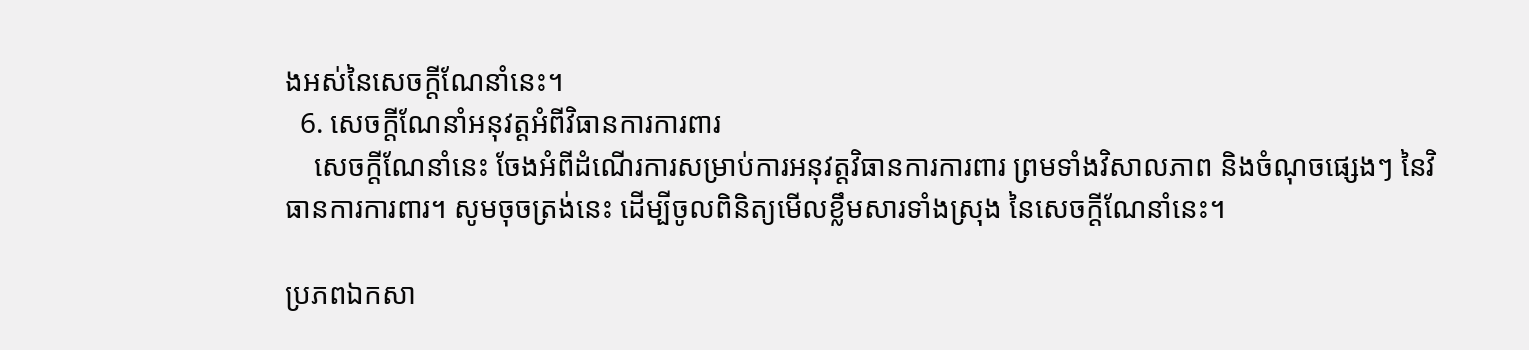ងអស់នៃសេចក្តីណែនាំនេះ។
  6. សេចក្តីណែនាំអនុវត្តអំពីវិធានការការពារ
    សេចក្តីណែនាំនេះ ចែងអំពីដំណើរការសម្រាប់ការអនុវត្តវិធានការការពារ ព្រមទាំងវិសាលភាព និងចំណុចផ្សេងៗ នៃវិធានការការពារ។ សូមចុចត្រង់នេះ ដើម្បីចូលពិនិត្យមើលខ្លឹមសារទាំងស្រុង នៃសេចក្តីណែនាំនេះ។

ប្រភពឯកសា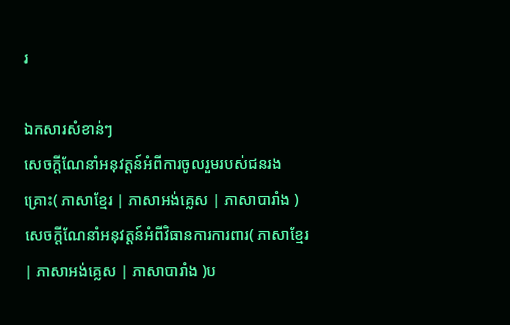រ

ឯកសារសំខាន់ៗ
សេចក្តីណែនាំអនុវត្តន៍អំពីការចូលរួមរបស់ជនរងគ្រោះ( ភាសាខ្មែរ | ភាសាអង់គ្លេស | ភាសាបារាំង )សេចក្តីណែនាំអនុវត្តន៍អំពីវិធានការការពារ( ភាសាខ្មែរ | ភាសាអង់គ្លេស | ភាសាបារាំង )ប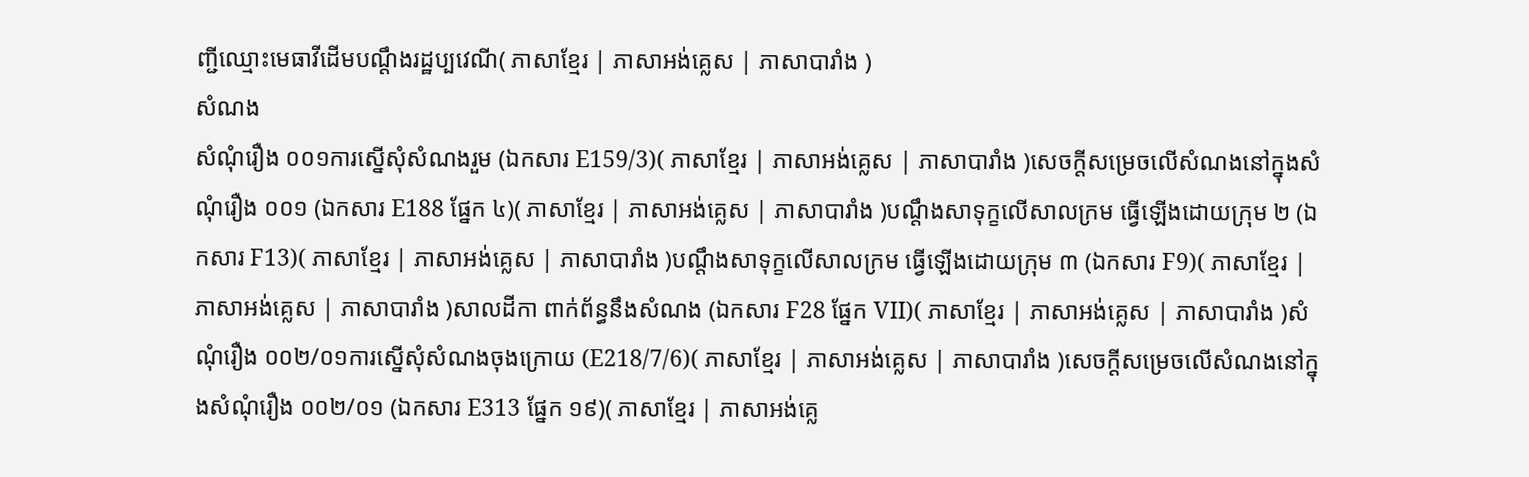ញ្ជីឈ្មោះមេធាវីដើមបណ្តឹងរដ្ឋប្បវេណី( ភាសាខ្មែរ | ភាសាអង់គ្លេស | ភាសាបារាំង )
សំណង
សំណុំរឿង ០០១ការស្នើសុំសំណងរួម (ឯកសារ E159/3)( ភាសាខ្មែរ | ភាសាអង់គ្លេស | ភាសាបារាំង )សេចក្តីសម្រេចលើសំណងនៅក្នុងសំណុំរឿង ០០១ (ឯកសារ E188 ផ្នែក ៤)( ភាសាខ្មែរ | ភាសាអង់គ្លេស | ភាសាបារាំង )បណ្តឹងសាទុក្ខលើសាលក្រម ធ្វើឡើងដោយក្រុម ២ (ឯកសារ F13)( ភាសាខ្មែរ | ភាសាអង់គ្លេស | ភាសាបារាំង )បណ្តឹងសាទុក្ខលើសាលក្រម ធ្វើឡើងដោយក្រុម ៣ (ឯកសារ F9)( ភាសាខ្មែរ | ភាសាអង់គ្លេស | ភាសាបារាំង )សាលដីកា ពាក់ព័ន្ធនឹងសំណង (ឯកសារ F28 ផ្នែក VII)( ភាសាខ្មែរ | ភាសាអង់គ្លេស | ភាសាបារាំង )សំណុំរឿង ០០២/០១ការស្នើសុំសំណងចុងក្រោយ (E218/7/6)( ភាសាខ្មែរ | ភាសាអង់គ្លេស | ភាសាបារាំង )សេចក្តីសម្រេចលើសំណងនៅក្នុងសំណុំរឿង ០០២/០១ (ឯកសារ E313 ផ្នែក ១៩)( ភាសាខ្មែរ | ភាសាអង់គ្លេ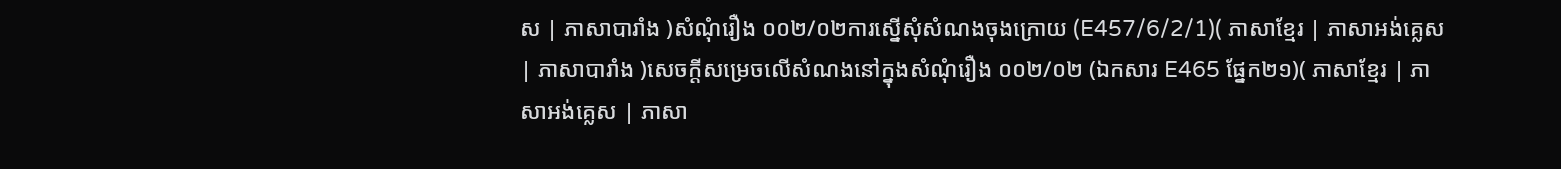ស | ភាសាបារាំង )សំណុំរឿង ០០២/០២ការស្នើសុំសំណងចុងក្រោយ (E457/6/2/1)( ភាសាខ្មែរ | ភាសាអង់គ្លេស | ភាសាបារាំង )សេចក្តីសម្រេចលើសំណងនៅក្នុងសំណុំរឿង ០០២/០២ (ឯកសារ E465 ផ្នែក២១)( ភាសាខ្មែរ | ភាសាអង់គ្លេស | ភាសា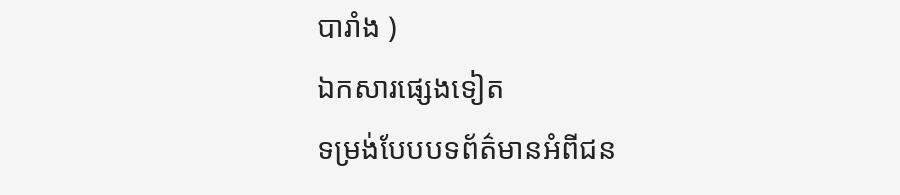បារាំង )
ឯកសារផ្សេងទៀត
ទម្រង់បែបបទព័ត៌មានអំពីជន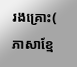រងគ្រោះ( ភាសាខ្មែ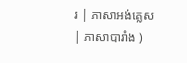រ | ភាសាអង់គ្លេស | ភាសាបារាំង )